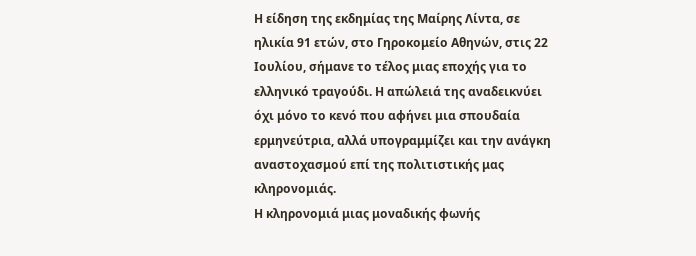Η είδηση της εκδημίας της Μαίρης Λίντα, σε ηλικία 91 ετών, στο Γηροκομείο Αθηνών, στις 22 Ιουλίου, σήμανε το τέλος μιας εποχής για το ελληνικό τραγούδι. Η απώλειά της αναδεικνύει όχι μόνο το κενό που αφήνει μια σπουδαία ερμηνεύτρια, αλλά υπογραμμίζει και την ανάγκη αναστοχασμού επί της πολιτιστικής μας κληρονομιάς.
Η κληρονομιά μιας μοναδικής φωνής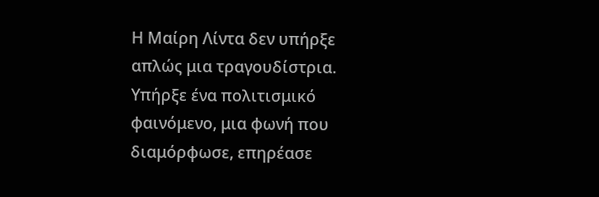Η Μαίρη Λίντα δεν υπήρξε απλώς μια τραγουδίστρια. Υπήρξε ένα πολιτισμικό φαινόμενο, μια φωνή που διαμόρφωσε, επηρέασε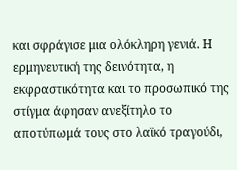και σφράγισε μια ολόκληρη γενιά. Η ερμηνευτική της δεινότητα, η εκφραστικότητα και το προσωπικό της στίγμα άφησαν ανεξίτηλο το αποτύπωμά τους στο λαϊκό τραγούδι,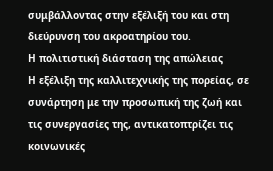συμβάλλοντας στην εξέλιξή του και στη διεύρυνση του ακροατηρίου του.
Η πολιτιστική διάσταση της απώλειας
Η εξέλιξη της καλλιτεχνικής της πορείας, σε συνάρτηση με την προσωπική της ζωή και τις συνεργασίες της, αντικατοπτρίζει τις κοινωνικές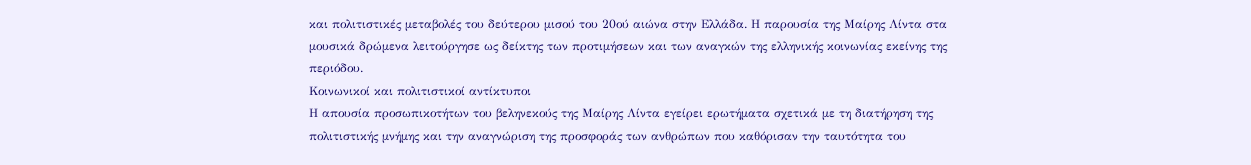και πολιτιστικές μεταβολές του δεύτερου μισού του 20ού αιώνα στην Ελλάδα. Η παρουσία της Μαίρης Λίντα στα μουσικά δρώμενα λειτούργησε ως δείκτης των προτιμήσεων και των αναγκών της ελληνικής κοινωνίας εκείνης της περιόδου.
Κοινωνικοί και πολιτιστικοί αντίκτυποι
Η απουσία προσωπικοτήτων του βεληνεκούς της Μαίρης Λίντα εγείρει ερωτήματα σχετικά με τη διατήρηση της πολιτιστικής μνήμης και την αναγνώριση της προσφοράς των ανθρώπων που καθόρισαν την ταυτότητα του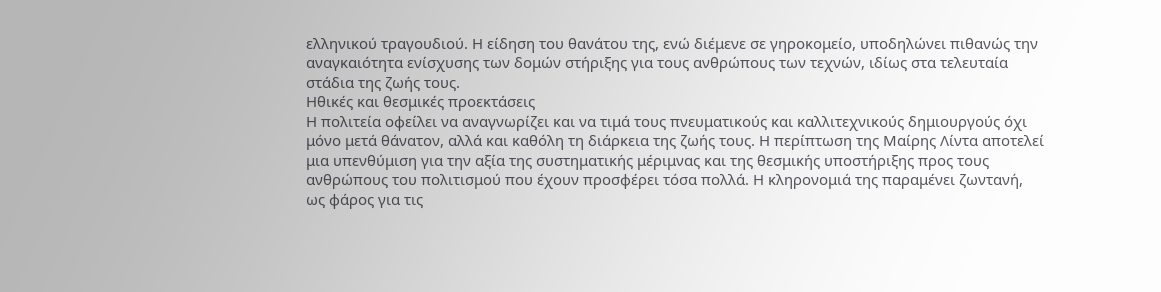ελληνικού τραγουδιού. Η είδηση του θανάτου της, ενώ διέμενε σε γηροκομείο, υποδηλώνει πιθανώς την αναγκαιότητα ενίσχυσης των δομών στήριξης για τους ανθρώπους των τεχνών, ιδίως στα τελευταία στάδια της ζωής τους.
Ηθικές και θεσμικές προεκτάσεις
Η πολιτεία οφείλει να αναγνωρίζει και να τιμά τους πνευματικούς και καλλιτεχνικούς δημιουργούς όχι μόνο μετά θάνατον, αλλά και καθόλη τη διάρκεια της ζωής τους. Η περίπτωση της Μαίρης Λίντα αποτελεί μια υπενθύμιση για την αξία της συστηματικής μέριμνας και της θεσμικής υποστήριξης προς τους ανθρώπους του πολιτισμού που έχουν προσφέρει τόσα πολλά. Η κληρονομιά της παραμένει ζωντανή, ως φάρος για τις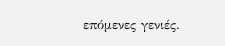επόμενες γενιές.